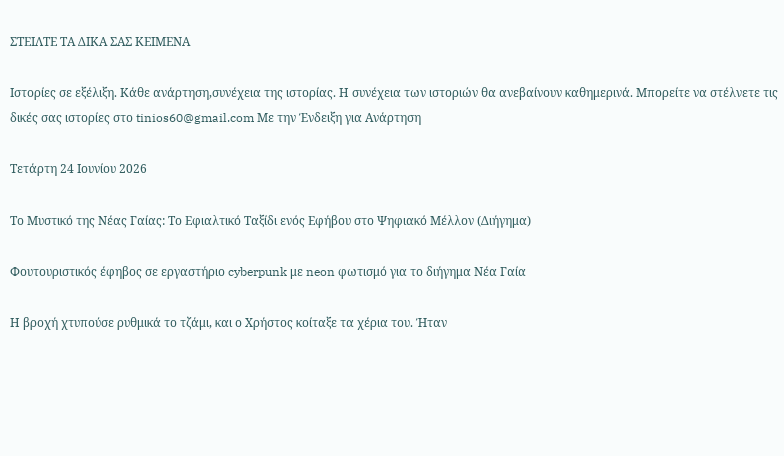ΣΤΕΙΛΤΕ ΤΑ ΔΙΚΑ ΣΑΣ ΚΕΙΜΕΝΑ

Ιστορίες σε εξέλιξη. Κάθε ανάρτηση,συνέχεια της ιστορίας. Η συνέχεια των ιστοριών θα ανεβαίνουν καθημερινά. Μπορείτε να στέλνετε τις δικές σας ιστορίες στο tinios60@gmail.com Με την Ένδειξη για Ανάρτηση

Τετάρτη 24 Ιουνίου 2026

Το Μυστικό της Νέας Γαίας: Το Εφιαλτικό Ταξίδι ενός Εφήβου στο Ψηφιακό Μέλλον (Διήγημα)

Φουτουριστικός έφηβος σε εργαστήριο cyberpunk με neon φωτισμό για το διήγημα Νέα Γαία

Η βροχή χτυπούσε ρυθμικά το τζάμι, και ο Χρήστος κοίταξε τα χέρια του. Ήταν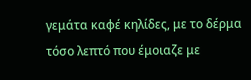γεμάτα καφέ κηλίδες, με το δέρμα τόσο λεπτό που έμοιαζε με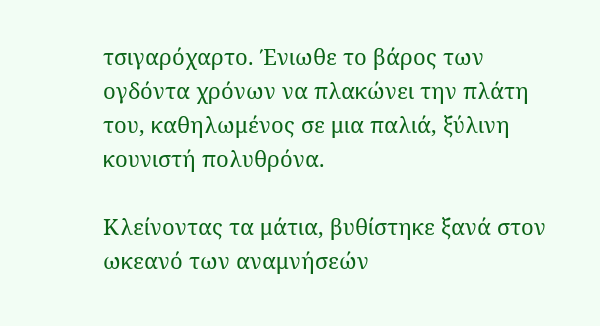τσιγαρόχαρτο. Ένιωθε το βάρος των ογδόντα χρόνων να πλακώνει την πλάτη του, καθηλωμένος σε μια παλιά, ξύλινη κουνιστή πολυθρόνα.

Κλείνοντας τα μάτια, βυθίστηκε ξανά στον ωκεανό των αναμνήσεών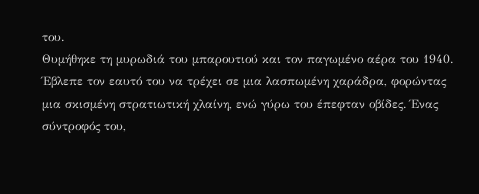του.
Θυμήθηκε τη μυρωδιά του μπαρουτιού και τον παγωμένο αέρα του 1940. Έβλεπε τον εαυτό του να τρέχει σε μια λασπωμένη χαράδρα, φορώντας μια σκισμένη στρατιωτική χλαίνη, ενώ γύρω του έπεφταν οβίδες. Ένας σύντροφός του,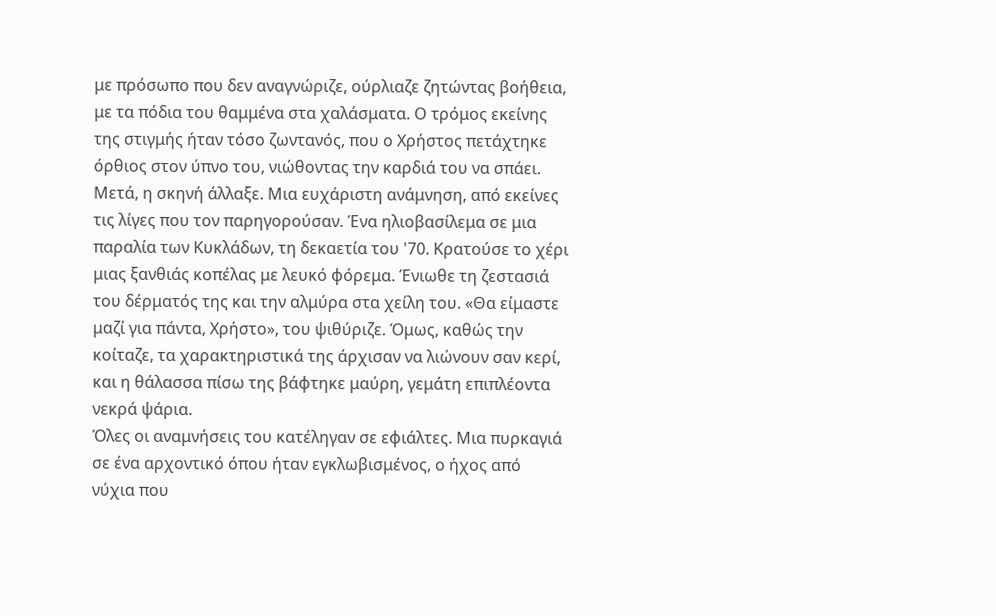με πρόσωπο που δεν αναγνώριζε, ούρλιαζε ζητώντας βοήθεια, με τα πόδια του θαμμένα στα χαλάσματα. Ο τρόμος εκείνης της στιγμής ήταν τόσο ζωντανός, που ο Χρήστος πετάχτηκε όρθιος στον ύπνο του, νιώθοντας την καρδιά του να σπάει.
Μετά, η σκηνή άλλαξε. Μια ευχάριστη ανάμνηση, από εκείνες τις λίγες που τον παρηγορούσαν. Ένα ηλιοβασίλεμα σε μια παραλία των Κυκλάδων, τη δεκαετία του '70. Κρατούσε το χέρι μιας ξανθιάς κοπέλας με λευκό φόρεμα. Ένιωθε τη ζεστασιά του δέρματός της και την αλμύρα στα χείλη του. «Θα είμαστε μαζί για πάντα, Χρήστο», του ψιθύριζε. Όμως, καθώς την κοίταζε, τα χαρακτηριστικά της άρχισαν να λιώνουν σαν κερί, και η θάλασσα πίσω της βάφτηκε μαύρη, γεμάτη επιπλέοντα νεκρά ψάρια.
Όλες οι αναμνήσεις του κατέληγαν σε εφιάλτες. Μια πυρκαγιά σε ένα αρχοντικό όπου ήταν εγκλωβισμένος, ο ήχος από νύχια που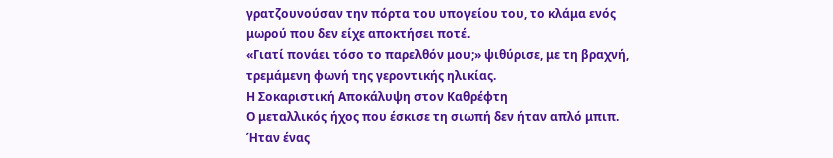γρατζουνούσαν την πόρτα του υπογείου του, το κλάμα ενός μωρού που δεν είχε αποκτήσει ποτέ.
«Γιατί πονάει τόσο το παρελθόν μου;» ψιθύρισε, με τη βραχνή, τρεμάμενη φωνή της γεροντικής ηλικίας.
Η Σοκαριστική Αποκάλυψη στον Καθρέφτη
Ο μεταλλικός ήχος που έσκισε τη σιωπή δεν ήταν απλό μπιπ. Ήταν ένας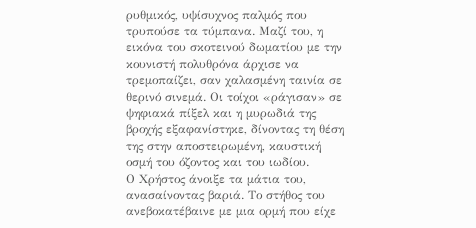ρυθμικός, υψίσυχνος παλμός που τρυπούσε τα τύμπανα. Μαζί του, η εικόνα του σκοτεινού δωματίου με την κουνιστή πολυθρόνα άρχισε να τρεμοπαίζει, σαν χαλασμένη ταινία σε θερινό σινεμά. Οι τοίχοι «ράγισαν» σε ψηφιακά πίξελ και η μυρωδιά της βροχής εξαφανίστηκε, δίνοντας τη θέση της στην αποστειρωμένη, καυστική οσμή του όζοντος και του ιωδίου.
Ο Χρήστος άνοιξε τα μάτια του, ανασαίνοντας βαριά. Το στήθος του ανεβοκατέβαινε με μια ορμή που είχε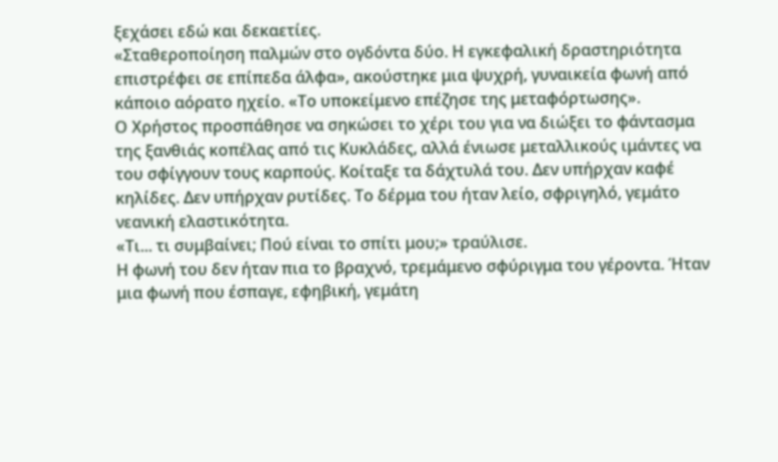ξεχάσει εδώ και δεκαετίες.
«Σταθεροποίηση παλμών στο ογδόντα δύο. Η εγκεφαλική δραστηριότητα επιστρέφει σε επίπεδα άλφα», ακούστηκε μια ψυχρή, γυναικεία φωνή από κάποιο αόρατο ηχείο. «Το υποκείμενο επέζησε της μεταφόρτωσης».
Ο Χρήστος προσπάθησε να σηκώσει το χέρι του για να διώξει το φάντασμα της ξανθιάς κοπέλας από τις Κυκλάδες, αλλά ένιωσε μεταλλικούς ιμάντες να του σφίγγουν τους καρπούς. Κοίταξε τα δάχτυλά του. Δεν υπήρχαν καφέ κηλίδες. Δεν υπήρχαν ρυτίδες. Το δέρμα του ήταν λείο, σφριγηλό, γεμάτο νεανική ελαστικότητα.
«Τι... τι συμβαίνει; Πού είναι το σπίτι μου;» τραύλισε.
Η φωνή του δεν ήταν πια το βραχνό, τρεμάμενο σφύριγμα του γέροντα. Ήταν μια φωνή που έσπαγε, εφηβική, γεμάτη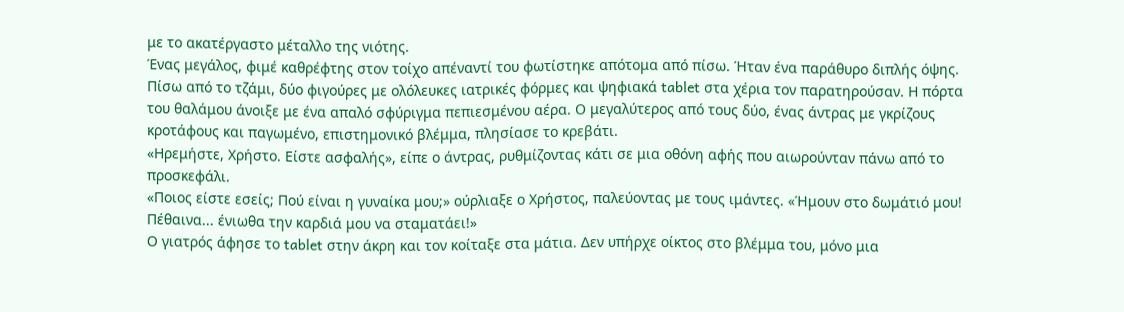με το ακατέργαστο μέταλλο της νιότης.
Ένας μεγάλος, φιμέ καθρέφτης στον τοίχο απέναντί του φωτίστηκε απότομα από πίσω. Ήταν ένα παράθυρο διπλής όψης. Πίσω από το τζάμι, δύο φιγούρες με ολόλευκες ιατρικές φόρμες και ψηφιακά tablet στα χέρια τον παρατηρούσαν. Η πόρτα του θαλάμου άνοιξε με ένα απαλό σφύριγμα πεπιεσμένου αέρα. Ο μεγαλύτερος από τους δύο, ένας άντρας με γκρίζους κροτάφους και παγωμένο, επιστημονικό βλέμμα, πλησίασε το κρεβάτι.
«Ηρεμήστε, Χρήστο. Είστε ασφαλής», είπε ο άντρας, ρυθμίζοντας κάτι σε μια οθόνη αφής που αιωρούνταν πάνω από το προσκεφάλι.
«Ποιος είστε εσείς; Πού είναι η γυναίκα μου;» ούρλιαξε ο Χρήστος, παλεύοντας με τους ιμάντες. «Ήμουν στο δωμάτιό μου! Πέθαινα... ένιωθα την καρδιά μου να σταματάει!»
Ο γιατρός άφησε το tablet στην άκρη και τον κοίταξε στα μάτια. Δεν υπήρχε οίκτος στο βλέμμα του, μόνο μια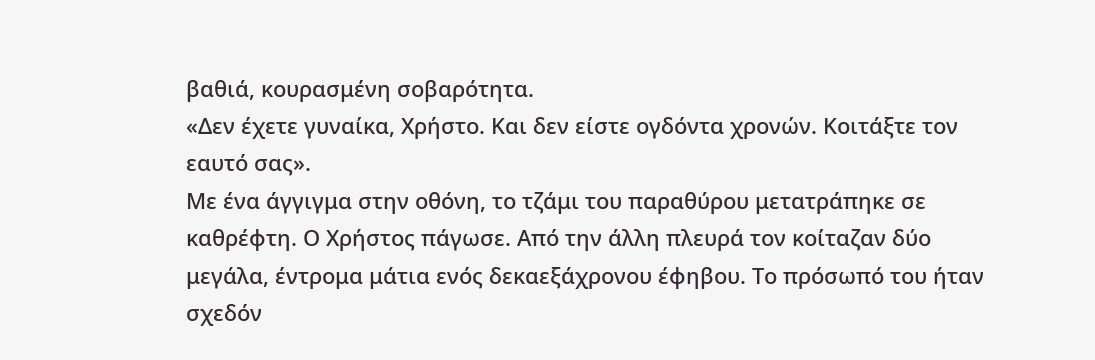βαθιά, κουρασμένη σοβαρότητα.
«Δεν έχετε γυναίκα, Χρήστο. Και δεν είστε ογδόντα χρονών. Κοιτάξτε τον εαυτό σας».
Με ένα άγγιγμα στην οθόνη, το τζάμι του παραθύρου μετατράπηκε σε καθρέφτη. Ο Χρήστος πάγωσε. Από την άλλη πλευρά τον κοίταζαν δύο μεγάλα, έντρομα μάτια ενός δεκαεξάχρονου έφηβου. Το πρόσωπό του ήταν σχεδόν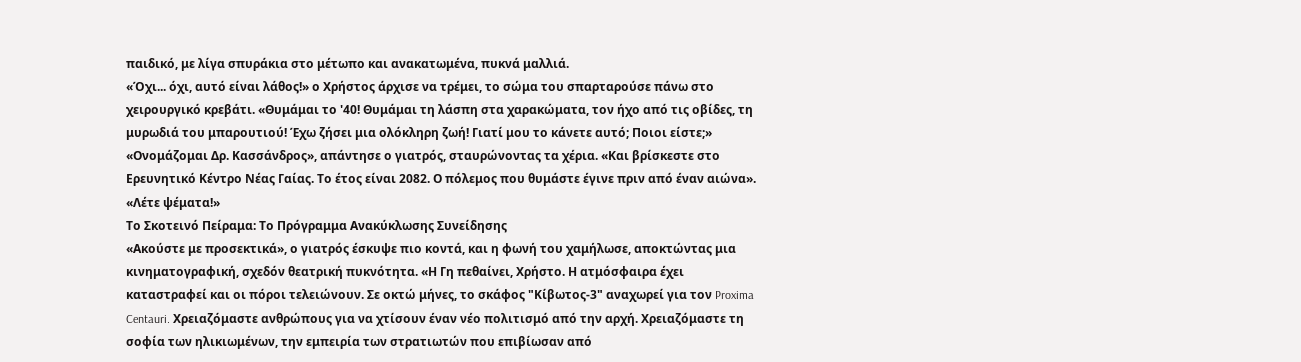παιδικό, με λίγα σπυράκια στο μέτωπο και ανακατωμένα, πυκνά μαλλιά.
«Όχι... όχι, αυτό είναι λάθος!» ο Χρήστος άρχισε να τρέμει, το σώμα του σπαρταρούσε πάνω στο χειρουργικό κρεβάτι. «Θυμάμαι το '40! Θυμάμαι τη λάσπη στα χαρακώματα, τον ήχο από τις οβίδες, τη μυρωδιά του μπαρουτιού! Έχω ζήσει μια ολόκληρη ζωή! Γιατί μου το κάνετε αυτό; Ποιοι είστε;»
«Ονομάζομαι Δρ. Κασσάνδρος», απάντησε ο γιατρός, σταυρώνοντας τα χέρια. «Και βρίσκεστε στο Ερευνητικό Κέντρο Νέας Γαίας. Το έτος είναι 2082. Ο πόλεμος που θυμάστε έγινε πριν από έναν αιώνα».
«Λέτε ψέματα!»
Το Σκοτεινό Πείραμα: Το Πρόγραμμα Ανακύκλωσης Συνείδησης
«Ακούστε με προσεκτικά», ο γιατρός έσκυψε πιο κοντά, και η φωνή του χαμήλωσε, αποκτώντας μια κινηματογραφική, σχεδόν θεατρική πυκνότητα. «Η Γη πεθαίνει, Χρήστο. Η ατμόσφαιρα έχει καταστραφεί και οι πόροι τελειώνουν. Σε οκτώ μήνες, το σκάφος "Κίβωτος-3" αναχωρεί για τον Proxima Centauri. Χρειαζόμαστε ανθρώπους για να χτίσουν έναν νέο πολιτισμό από την αρχή. Χρειαζόμαστε τη σοφία των ηλικιωμένων, την εμπειρία των στρατιωτών που επιβίωσαν από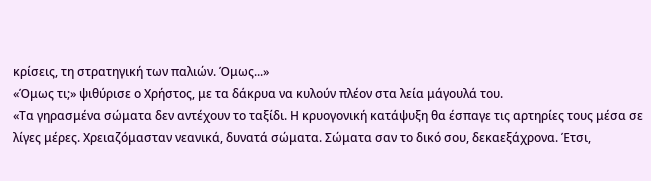κρίσεις, τη στρατηγική των παλιών. Όμως...»
«Όμως τι;» ψιθύρισε ο Χρήστος, με τα δάκρυα να κυλούν πλέον στα λεία μάγουλά του.
«Τα γηρασμένα σώματα δεν αντέχουν το ταξίδι. Η κρυογονική κατάψυξη θα έσπαγε τις αρτηρίες τους μέσα σε λίγες μέρες. Χρειαζόμασταν νεανικά, δυνατά σώματα. Σώματα σαν το δικό σου, δεκαεξάχρονα. Έτσι,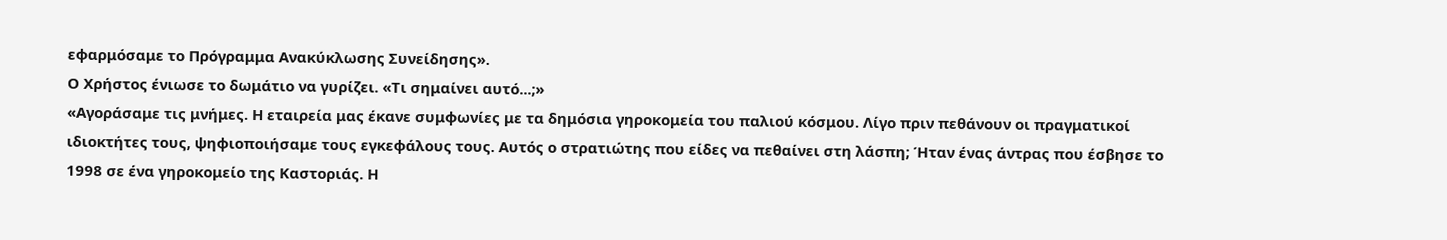εφαρμόσαμε το Πρόγραμμα Ανακύκλωσης Συνείδησης».
Ο Χρήστος ένιωσε το δωμάτιο να γυρίζει. «Τι σημαίνει αυτό...;»
«Αγοράσαμε τις μνήμες. Η εταιρεία μας έκανε συμφωνίες με τα δημόσια γηροκομεία του παλιού κόσμου. Λίγο πριν πεθάνουν οι πραγματικοί ιδιοκτήτες τους, ψηφιοποιήσαμε τους εγκεφάλους τους. Αυτός ο στρατιώτης που είδες να πεθαίνει στη λάσπη; Ήταν ένας άντρας που έσβησε το 1998 σε ένα γηροκομείο της Καστοριάς. Η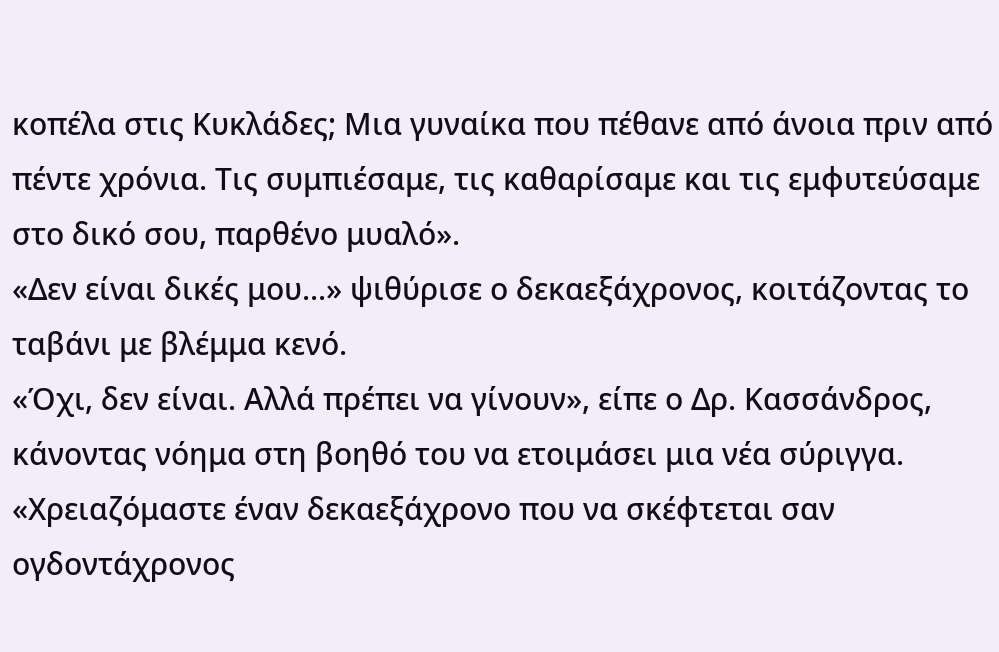κοπέλα στις Κυκλάδες; Μια γυναίκα που πέθανε από άνοια πριν από πέντε χρόνια. Τις συμπιέσαμε, τις καθαρίσαμε και τις εμφυτεύσαμε στο δικό σου, παρθένο μυαλό».
«Δεν είναι δικές μου...» ψιθύρισε ο δεκαεξάχρονος, κοιτάζοντας το ταβάνι με βλέμμα κενό.
«Όχι, δεν είναι. Αλλά πρέπει να γίνουν», είπε ο Δρ. Κασσάνδρος, κάνοντας νόημα στη βοηθό του να ετοιμάσει μια νέα σύριγγα. «Χρειαζόμαστε έναν δεκαεξάχρονο που να σκέφτεται σαν ογδοντάχρονος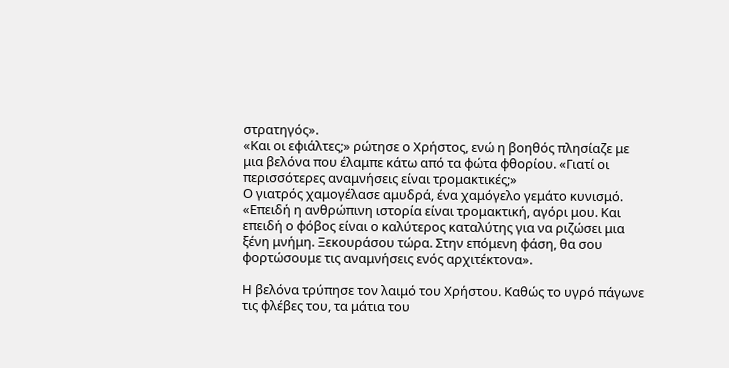στρατηγός».
«Και οι εφιάλτες;» ρώτησε ο Χρήστος, ενώ η βοηθός πλησίαζε με μια βελόνα που έλαμπε κάτω από τα φώτα φθορίου. «Γιατί οι περισσότερες αναμνήσεις είναι τρομακτικές;»
Ο γιατρός χαμογέλασε αμυδρά, ένα χαμόγελο γεμάτο κυνισμό. «Επειδή η ανθρώπινη ιστορία είναι τρομακτική, αγόρι μου. Και επειδή ο φόβος είναι ο καλύτερος καταλύτης για να ριζώσει μια ξένη μνήμη. Ξεκουράσου τώρα. Στην επόμενη φάση, θα σου φορτώσουμε τις αναμνήσεις ενός αρχιτέκτονα».

Η βελόνα τρύπησε τον λαιμό του Χρήστου. Καθώς το υγρό πάγωνε τις φλέβες του, τα μάτια του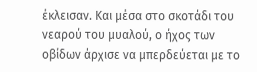έκλεισαν. Και μέσα στο σκοτάδι του νεαρού του μυαλού, ο ήχος των οβίδων άρχισε να μπερδεύεται με το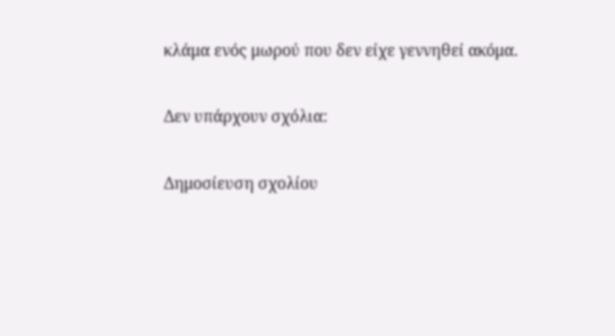κλάμα ενός μωρού που δεν είχε γεννηθεί ακόμα.

Δεν υπάρχουν σχόλια:

Δημοσίευση σχολίου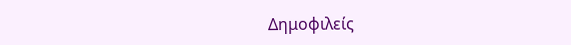Δημοφιλείς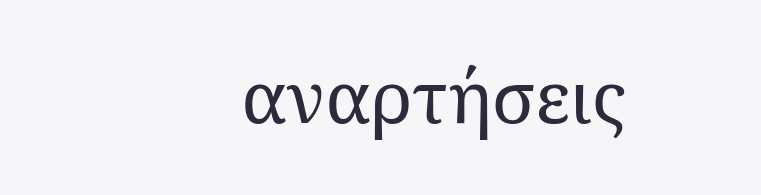αναρτήσεις